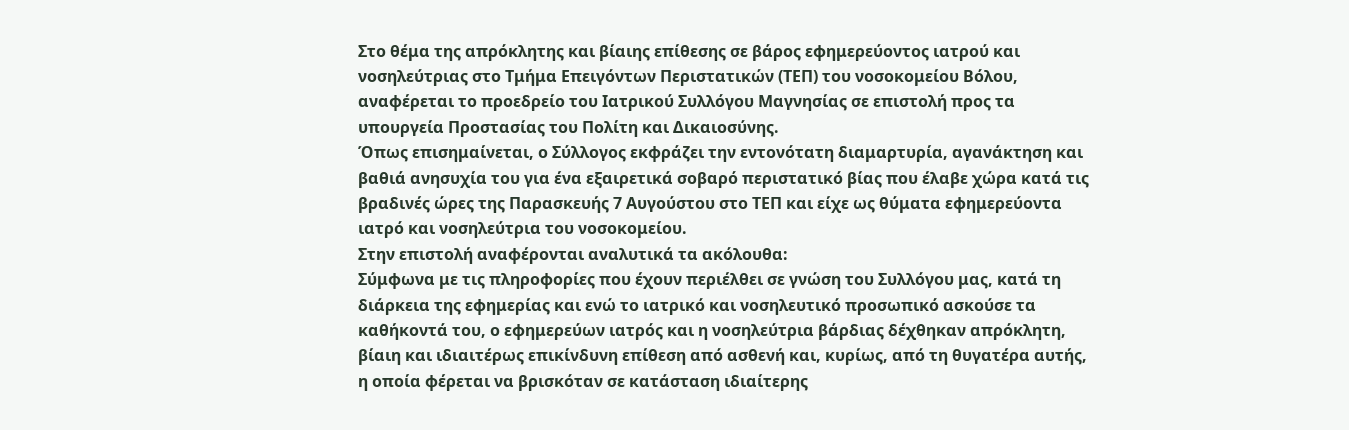Στο θέμα της απρόκλητης και βίαιης επίθεσης σε βάρος εφημερεύοντος ιατρού και νοσηλεύτριας στο Τμήμα Επειγόντων Περιστατικών (ΤΕΠ) του νοσοκομείου Βόλου, αναφέρεται το προεδρείο του Ιατρικού Συλλόγου Μαγνησίας σε επιστολή προς τα υπουργεία Προστασίας του Πολίτη και Δικαιοσύνης.
Όπως επισημαίνεται, ο Σύλλογος εκφράζει την εντονότατη διαμαρτυρία, αγανάκτηση και βαθιά ανησυχία του για ένα εξαιρετικά σοβαρό περιστατικό βίας που έλαβε χώρα κατά τις βραδινές ώρες της Παρασκευής 7 Αυγούστου στο ΤΕΠ και είχε ως θύματα εφημερεύοντα ιατρό και νοσηλεύτρια του νοσοκομείου.
Στην επιστολή αναφέρονται αναλυτικά τα ακόλουθα:
Σύμφωνα με τις πληροφορίες που έχουν περιέλθει σε γνώση του Συλλόγου μας, κατά τη διάρκεια της εφημερίας και ενώ το ιατρικό και νοσηλευτικό προσωπικό ασκούσε τα καθήκοντά του, ο εφημερεύων ιατρός και η νοσηλεύτρια βάρδιας δέχθηκαν απρόκλητη, βίαιη και ιδιαιτέρως επικίνδυνη επίθεση από ασθενή και, κυρίως, από τη θυγατέρα αυτής, η οποία φέρεται να βρισκόταν σε κατάσταση ιδιαίτερης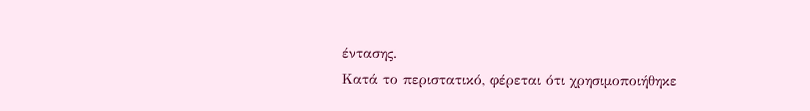έντασης.
Κατά το περιστατικό, φέρεται ότι χρησιμοποιήθηκε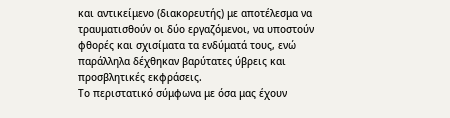και αντικείμενο (διακορευτής) με αποτέλεσμα να τραυματισθούν οι δύο εργαζόμενοι, να υποστούν φθορές και σχισίματα τα ενδύματά τους, ενώ παράλληλα δέχθηκαν βαρύτατες ύβρεις και προσβλητικές εκφράσεις.
Το περιστατικό σύμφωνα με όσα μας έχουν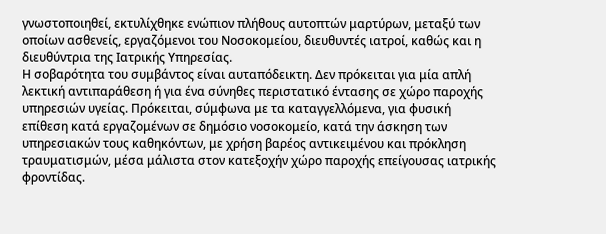γνωστοποιηθεί, εκτυλίχθηκε ενώπιον πλήθους αυτοπτών μαρτύρων, μεταξύ των οποίων ασθενείς, εργαζόμενοι του Νοσοκομείου, διευθυντές ιατροί, καθώς και η διευθύντρια της Ιατρικής Υπηρεσίας.
Η σοβαρότητα του συμβάντος είναι αυταπόδεικτη. Δεν πρόκειται για μία απλή λεκτική αντιπαράθεση ή για ένα σύνηθες περιστατικό έντασης σε χώρο παροχής υπηρεσιών υγείας. Πρόκειται, σύμφωνα με τα καταγγελλόμενα, για φυσική επίθεση κατά εργαζομένων σε δημόσιο νοσοκομείο, κατά την άσκηση των υπηρεσιακών τους καθηκόντων, με χρήση βαρέος αντικειμένου και πρόκληση τραυματισμών, μέσα μάλιστα στον κατεξοχήν χώρο παροχής επείγουσας ιατρικής φροντίδας.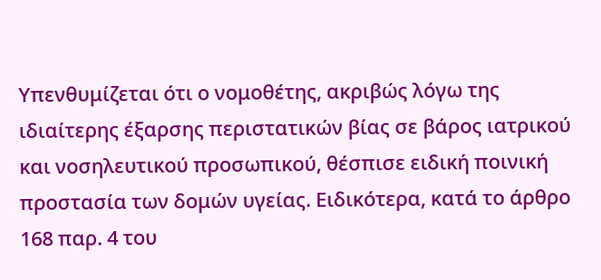Υπενθυμίζεται ότι ο νομοθέτης, ακριβώς λόγω της ιδιαίτερης έξαρσης περιστατικών βίας σε βάρος ιατρικού και νοσηλευτικού προσωπικού, θέσπισε ειδική ποινική προστασία των δομών υγείας. Ειδικότερα, κατά το άρθρο 168 παρ. 4 του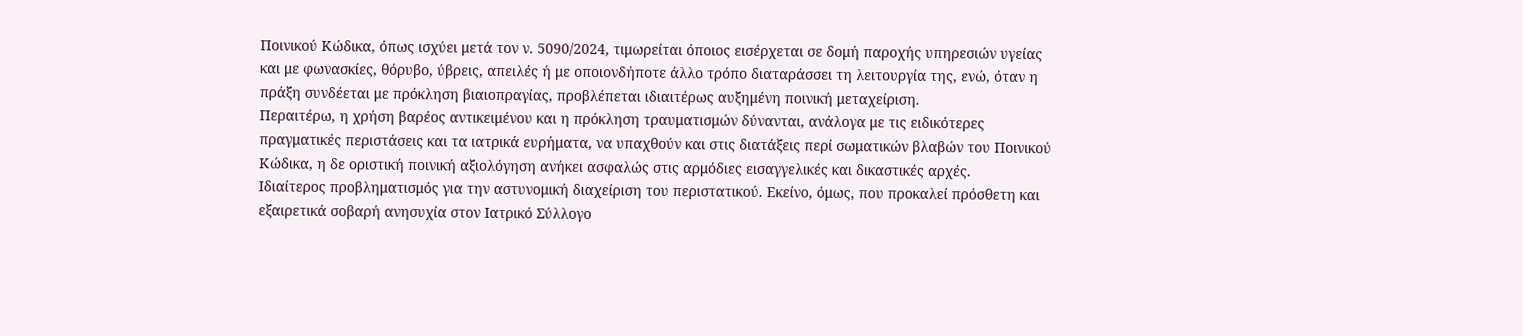Ποινικού Κώδικα, όπως ισχύει μετά τον ν. 5090/2024, τιμωρείται όποιος εισέρχεται σε δομή παροχής υπηρεσιών υγείας και με φωνασκίες, θόρυβο, ύβρεις, απειλές ή με οποιονδήποτε άλλο τρόπο διαταράσσει τη λειτουργία της, ενώ, όταν η πράξη συνδέεται με πρόκληση βιαιοπραγίας, προβλέπεται ιδιαιτέρως αυξημένη ποινική μεταχείριση.
Περαιτέρω, η χρήση βαρέος αντικειμένου και η πρόκληση τραυματισμών δύνανται, ανάλογα με τις ειδικότερες πραγματικές περιστάσεις και τα ιατρικά ευρήματα, να υπαχθούν και στις διατάξεις περί σωματικών βλαβών του Ποινικού Κώδικα, η δε οριστική ποινική αξιολόγηση ανήκει ασφαλώς στις αρμόδιες εισαγγελικές και δικαστικές αρχές.
Ιδιαίτερος προβληματισμός για την αστυνομική διαχείριση του περιστατικού. Εκείνο, όμως, που προκαλεί πρόσθετη και εξαιρετικά σοβαρή ανησυχία στον Ιατρικό Σύλλογο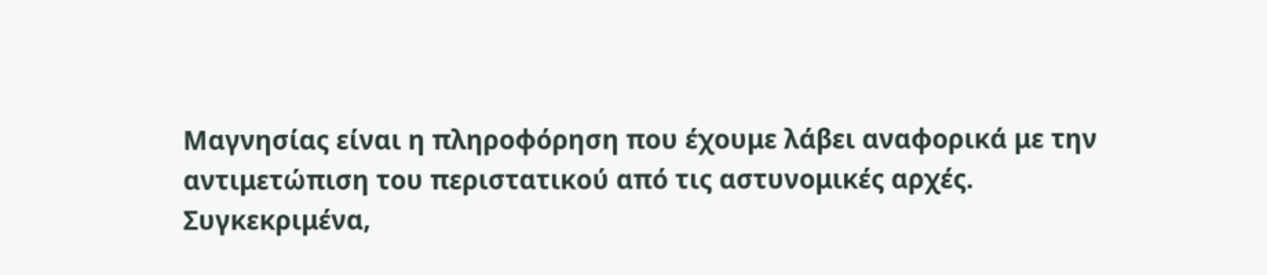Μαγνησίας είναι η πληροφόρηση που έχουμε λάβει αναφορικά με την αντιμετώπιση του περιστατικού από τις αστυνομικές αρχές.
Συγκεκριμένα,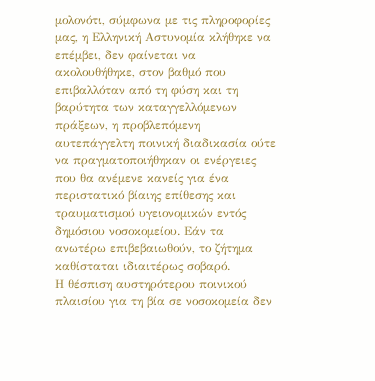μολονότι, σύμφωνα με τις πληροφορίες μας, η Ελληνική Αστυνομία κλήθηκε να επέμβει, δεν φαίνεται να ακολουθήθηκε, στον βαθμό που επιβαλλόταν από τη φύση και τη βαρύτητα των καταγγελλόμενων πράξεων, η προβλεπόμενη αυτεπάγγελτη ποινική διαδικασία ούτε να πραγματοποιήθηκαν οι ενέργειες που θα ανέμενε κανείς για ένα περιστατικό βίαιης επίθεσης και τραυματισμού υγειονομικών εντός δημόσιου νοσοκομείου. Εάν τα ανωτέρω επιβεβαιωθούν, το ζήτημα καθίσταται ιδιαιτέρως σοβαρό.
Η θέσπιση αυστηρότερου ποινικού πλαισίου για τη βία σε νοσοκομεία δεν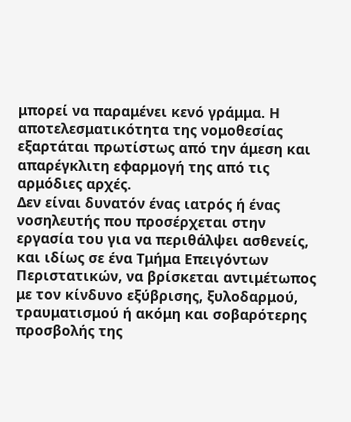μπορεί να παραμένει κενό γράμμα. Η αποτελεσματικότητα της νομοθεσίας εξαρτάται πρωτίστως από την άμεση και απαρέγκλιτη εφαρμογή της από τις αρμόδιες αρχές.
Δεν είναι δυνατόν ένας ιατρός ή ένας νοσηλευτής που προσέρχεται στην εργασία του για να περιθάλψει ασθενείς, και ιδίως σε ένα Τμήμα Επειγόντων Περιστατικών, να βρίσκεται αντιμέτωπος με τον κίνδυνο εξύβρισης, ξυλοδαρμού, τραυματισμού ή ακόμη και σοβαρότερης προσβολής της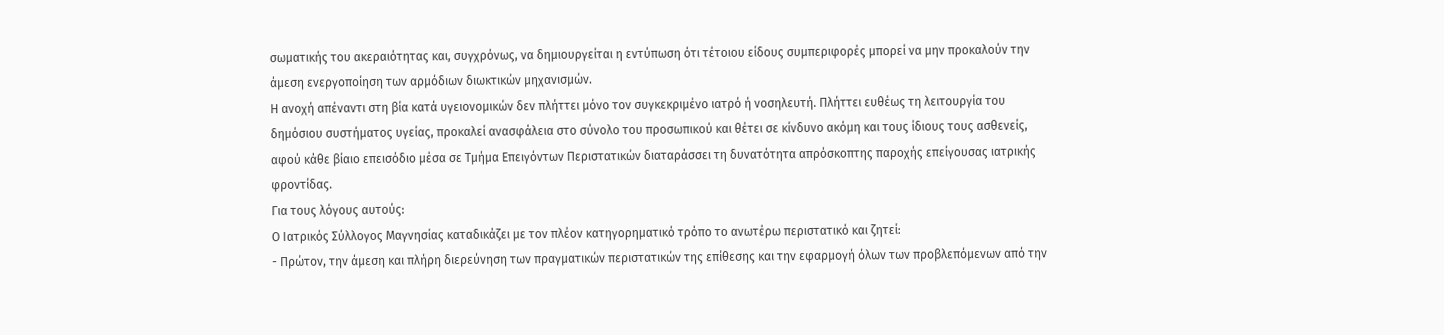σωματικής του ακεραιότητας και, συγχρόνως, να δημιουργείται η εντύπωση ότι τέτοιου είδους συμπεριφορές μπορεί να μην προκαλούν την άμεση ενεργοποίηση των αρμόδιων διωκτικών μηχανισμών.
Η ανοχή απέναντι στη βία κατά υγειονομικών δεν πλήττει μόνο τον συγκεκριμένο ιατρό ή νοσηλευτή. Πλήττει ευθέως τη λειτουργία του δημόσιου συστήματος υγείας, προκαλεί ανασφάλεια στο σύνολο του προσωπικού και θέτει σε κίνδυνο ακόμη και τους ίδιους τους ασθενείς, αφού κάθε βίαιο επεισόδιο μέσα σε Τμήμα Επειγόντων Περιστατικών διαταράσσει τη δυνατότητα απρόσκοπτης παροχής επείγουσας ιατρικής φροντίδας.
Για τους λόγους αυτούς:
Ο Ιατρικός Σύλλογος Μαγνησίας καταδικάζει με τον πλέον κατηγορηματικό τρόπο το ανωτέρω περιστατικό και ζητεί:
- Πρώτον, την άμεση και πλήρη διερεύνηση των πραγματικών περιστατικών της επίθεσης και την εφαρμογή όλων των προβλεπόμενων από την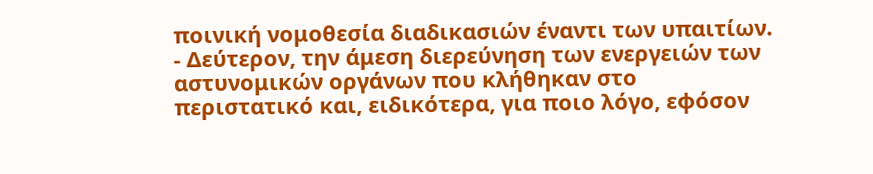ποινική νομοθεσία διαδικασιών έναντι των υπαιτίων.
- Δεύτερον, την άμεση διερεύνηση των ενεργειών των αστυνομικών οργάνων που κλήθηκαν στο περιστατικό και, ειδικότερα, για ποιο λόγο, εφόσον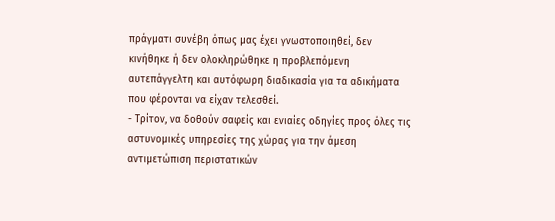πράγματι συνέβη όπως μας έχει γνωστοποιηθεί, δεν κινήθηκε ή δεν ολοκληρώθηκε η προβλεπόμενη αυτεπάγγελτη και αυτόφωρη διαδικασία για τα αδικήματα που φέρονται να είχαν τελεσθεί.
- Τρίτον, να δοθούν σαφείς και ενιαίες οδηγίες προς όλες τις αστυνομικές υπηρεσίες της χώρας για την άμεση αντιμετώπιση περιστατικών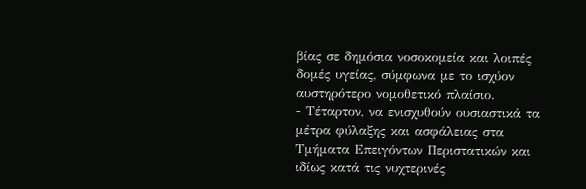βίας σε δημόσια νοσοκομεία και λοιπές δομές υγείας, σύμφωνα με το ισχύον αυστηρότερο νομοθετικό πλαίσιο.
- Τέταρτον, να ενισχυθούν ουσιαστικά τα μέτρα φύλαξης και ασφάλειας στα Τμήματα Επειγόντων Περιστατικών και ιδίως κατά τις νυχτερινές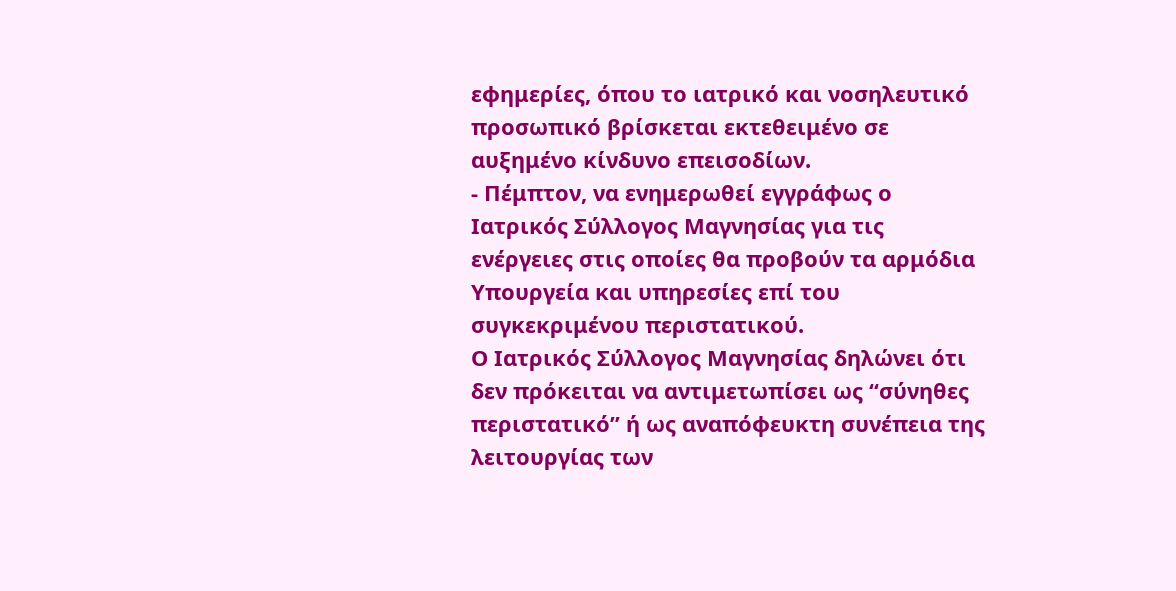εφημερίες, όπου το ιατρικό και νοσηλευτικό προσωπικό βρίσκεται εκτεθειμένο σε αυξημένο κίνδυνο επεισοδίων.
- Πέμπτον, να ενημερωθεί εγγράφως ο Ιατρικός Σύλλογος Μαγνησίας για τις ενέργειες στις οποίες θα προβούν τα αρμόδια Υπουργεία και υπηρεσίες επί του συγκεκριμένου περιστατικού.
Ο Ιατρικός Σύλλογος Μαγνησίας δηλώνει ότι δεν πρόκειται να αντιμετωπίσει ως “σύνηθες περιστατικό” ή ως αναπόφευκτη συνέπεια της λειτουργίας των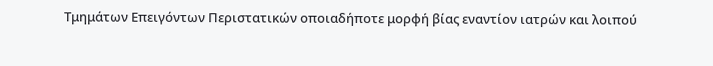Τμημάτων Επειγόντων Περιστατικών οποιαδήποτε μορφή βίας εναντίον ιατρών και λοιπού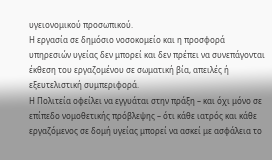υγειονομικού προσωπικού.
Η εργασία σε δημόσιο νοσοκομείο και η προσφορά υπηρεσιών υγείας δεν μπορεί και δεν πρέπει να συνεπάγονται έκθεση του εργαζομένου σε σωματική βία, απειλές ή εξευτελιστική συμπεριφορά.
Η Πολιτεία οφείλει να εγγυάται στην πράξη – και όχι μόνο σε επίπεδο νομοθετικής πρόβλεψης – ότι κάθε ιατρός και κάθε εργαζόμενος σε δομή υγείας μπορεί να ασκεί με ασφάλεια το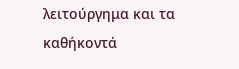λειτούργημα και τα καθήκοντά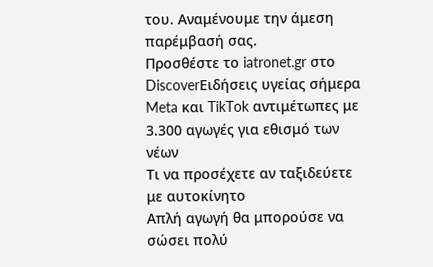του. Αναμένουμε την άμεση παρέμβασή σας.
Προσθέστε το iatronet.gr στο DiscoverΕιδήσεις υγείας σήμερα
Meta και TikTok αντιμέτωπες με 3.300 αγωγές για εθισμό των νέων
Τι να προσέχετε αν ταξιδεύετε με αυτοκίνητο
Απλή αγωγή θα μπορούσε να σώσει πολύ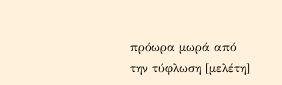πρόωρα μωρά από την τύφλωση [μελέτη]